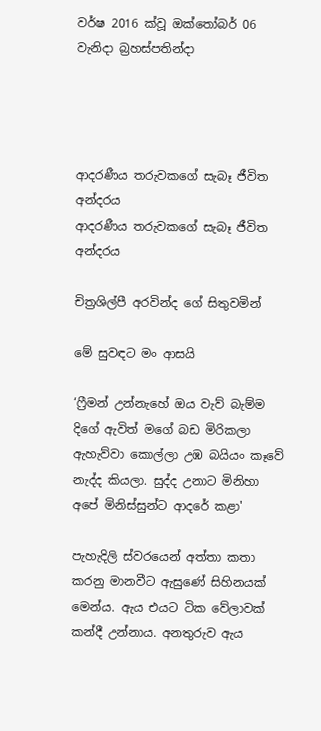වර්ෂ 2016 ක්වූ ඔක්තෝබර් 06 වැනිදා බ්‍රහස්පතින්දා




ආදරණීය තරුවකගේ සැබෑ ජීවිත අන්දරය
ආදරණීය තරුවකගේ සැබෑ ජීවිත අන්දරය

චිත්‍රශිල්පී අරවින්ද ගේ සිතුවමින්

මේ සුවඳට මං ආසයි

‘ෆ්‍රීමන් උන්නැහේ ඔය වැව් බැම්ම දිගේ ඇවිත් මගේ බඩ මිරිකලා ඇහැව්වා කොල්ලා උඹ බයියං කෑවේ නැද්ද කියලා. සුද්ද උනාට මිනිහා අපේ මිනිස්සුන්ට ආදරේ කළා'

පැහැදිලි ස්වරයෙන් අත්තා කතා කරනු මානවීට ඇසුණේ සිහිනයක් මෙන්ය. ඇය එයට ටික වේලාවක් කන්දී උන්නාය. අනතුරුව ඇය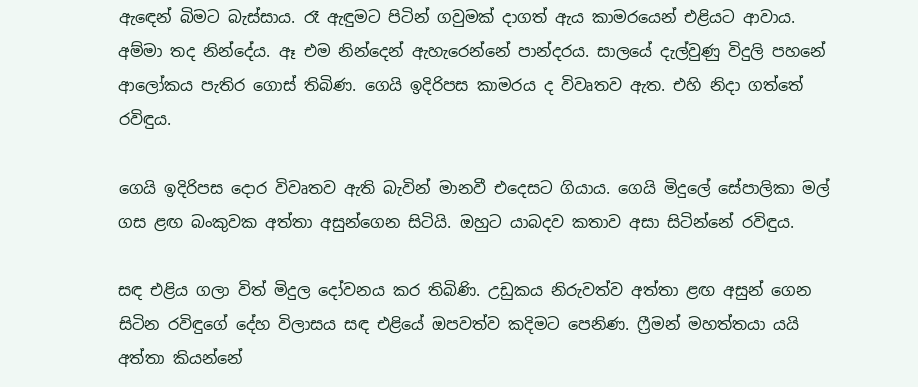ඇඳෙන් බිමට බැස්සාය. රෑ ඇඳුමට පිටින් ගවුමක් දාගත් ඇය කාමරයෙන් එළියට ආවාය. අම්මා තද නින්දේය. ඈ එම නින්දෙන් ඇහැරෙන්නේ පාන්දරය. සාලයේ දැල්වුණු විදුලි පහනේ ආලෝකය පැතිර ගොස් තිබිණ. ගෙයි ඉදිරිපස කාමරය ද විවෘතව ඇත. එහි නිදා ගත්තේ රවිඳුය.

ගෙයි ඉදිරිපස දොර විවෘතව ඇති බැවින් මානවී එදෙසට ගියාය. ගෙයි මිදුලේ සේපාලිකා මල් ගස ළඟ බංකුවක අත්තා අසුන්ගෙන සිටියි. ඔහුට යාබදව කතාව අසා සිටින්නේ රවිඳුය.

සඳ එළිය ගලා විත් මිදුල දෝවනය කර තිබිණි. උඩුකය නිරුවත්ව අත්තා ළඟ අසුන් ගෙන සිටින රවිඳුගේ දේහ විලාසය සඳ එළියේ ඔපවත්ව කදිමට පෙනිණ. ෆ්‍රීමන් මහත්තයා යයි අත්තා කියන්නේ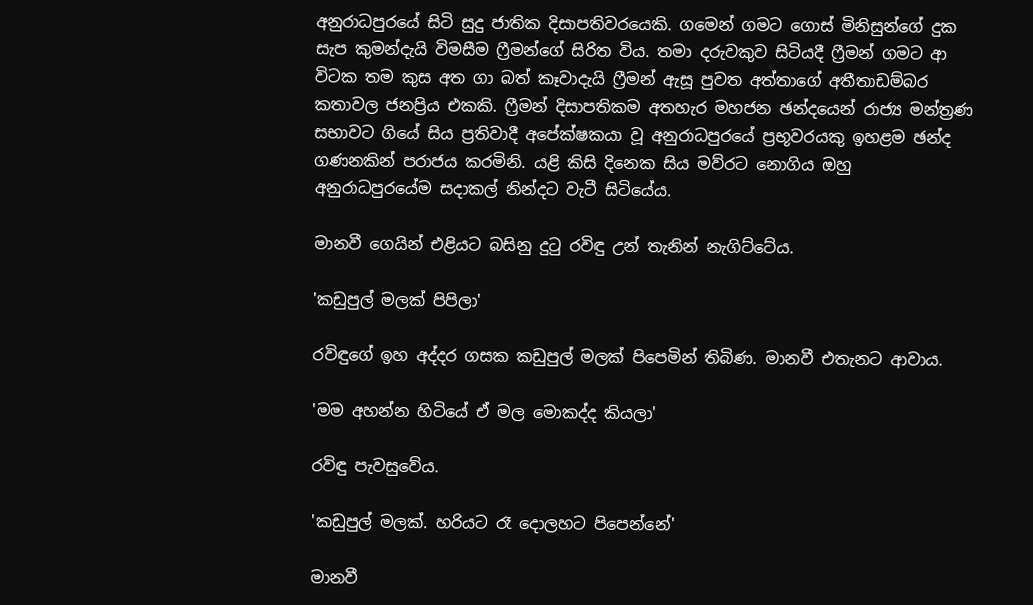අනුරාධපුරයේ සිටි සුදු ජාතික දිසාපතිවරයෙකි. ගමෙන් ගමට ගොස් මිනිසුන්ගේ දුක සැප කුමන්දැයි විමසීම ෆ්‍රීමන්ගේ සිරිත විය. තමා දරුවකුව සිටියදී ෆ්‍රීමන් ගමට ආ විටක තම කුස අත ගා බත් කෑවාදැයි ෆ්‍රීමන් ඇසූ පුවත අත්තාගේ අතීතාඩම්බර කතාවල ජනප්‍රිය එකකි. ෆ්‍රීමන් දිසාපතිකම අතහැර මහජන ඡන්දයෙන් රාජ්‍ය මන්ත්‍රණ සභාවට ගියේ සිය ප්‍රතිවාදී අපේක්ෂකයා වූ අනුරාධපුරයේ ප්‍රභූවරයකු ඉහළම ඡන්ද ගණනකින් පරාජය කරමිනි. යළි කිසි දිනෙක සිය මව්රට නොගිය ඔහු අනුරාධපුරයේම සදාකල් නින්දට වැටී සිටියේය.

මානවී ගෙයින් එළියට බසිනු දුටු රවිඳු උන් තැනින් නැගිට්ටේය.

'කඩුපුල් මලක් පිපිලා'

රවිඳුගේ ඉහ අද්දර ගසක කඩුපුල් මලක් පිපෙමින් තිබිණ. මානවී එතැනට ආවාය.

'මම අහන්න හිටියේ ඒ මල මොකද්ද කියලා'

රවිඳු පැවසුවේය.

'කඩුපුල් මලක්. හරියට රෑ දොලහට පිපෙන්නේ'

මානවී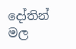දෝතින් මල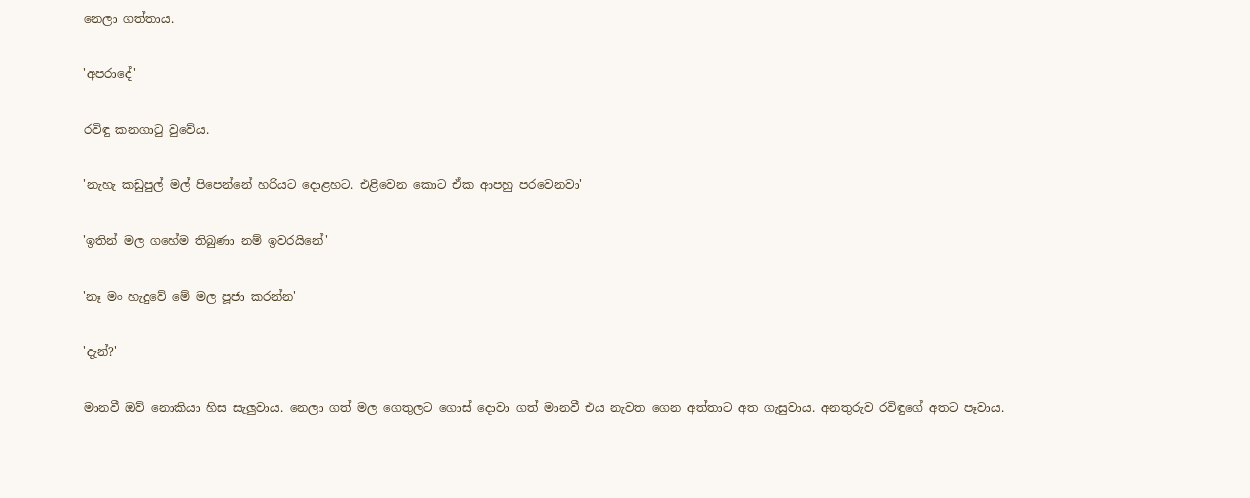නෙලා ගත්තාය.

'අපරාදේ'

රවිඳු කනගාටු වුවේය.

'නැහැ කඩුපුල් මල් පිපෙන්නේ හරියට දොළහට. එළිවෙන කොට ඒක ආපහු පරවෙනවා'

'ඉතින් මල ගහේම තිබුණා නම් ඉවරයිනේ'

'නෑ මං හැදුවේ මේ මල පූජා කරන්න'

'දැන්?'

මානවී ඔව් නොකියා හිස සැලුවාය. නෙලා ගත් මල ගෙතුලට ගොස් දොවා ගත් මානවී එය නැවත ගෙන අත්තාට අත ගැසුවාය. අනතුරුව රවිඳුගේ අතට පෑවාය.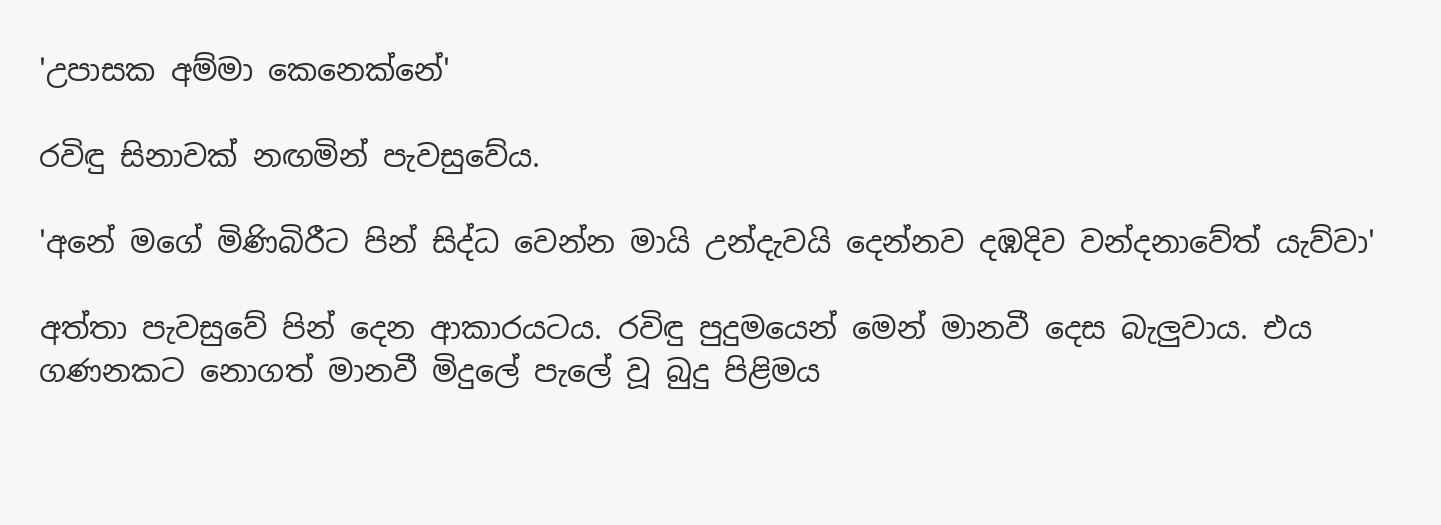'උපාසක අම්මා කෙනෙක්නේ'

රවිඳු සිනාවක් නඟමින් පැවසුවේය.

'අනේ මගේ මිණිබිරීට පින් සිද්ධ වෙන්න මායි උන්දැවයි දෙන්නව දඹදිව වන්දනාවේත් යැව්වා'

අත්තා පැවසුවේ පින් දෙන ආකාරයටය. රවිඳු පුදුමයෙන් මෙන් මානවී දෙස බැලුවාය. එය ගණනකට නොගත් මානවී මිදුලේ පැලේ වූ බුදු පිළිමය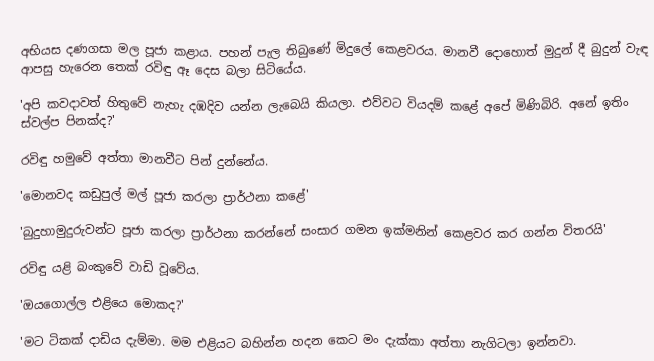අභියස දණගසා මල පූජා කළාය. පහන් පැල තිබුණේ මිදුලේ කෙළවරය. මානවී දොහොත් මුදුන් දී බුදුන් වැඳ ආපසු හැරෙන තෙක් රවිඳු ඈ දෙස බලා සිටියේය.

'අපි කවදාවත් හිතුවේ නැහැ දඹදිව යන්න ලැබෙයි කියලා. එව්වට වියදම් කළේ අපේ මිණිබිරි. අනේ ඉතිං ස්වල්ප පිනක්ද?'

රවිඳු හමුවේ අත්තා මානවීට පින් දුන්නේය.

'මොනවද කඩුපුල් මල් පූජා කරලා ප්‍රාර්ථනා කළේ'

'බුදුහාමුදුරුවන්ට පූජා කරලා ප්‍රාර්ථනා කරන්නේ සංසාර ගමන ඉක්මනින් කෙළවර කර ගන්න විතරයි'

රවිඳු යළි බංකුවේ වාඩි වූවේය.

'ඔයගොල්ල එළියෙ මොකද?'

'මට ටිකක් දාඩිය දැම්මා. මම එළියට බහින්න හදන කෙට මං දැක්කා අත්තා නැගිටලා ඉන්නවා.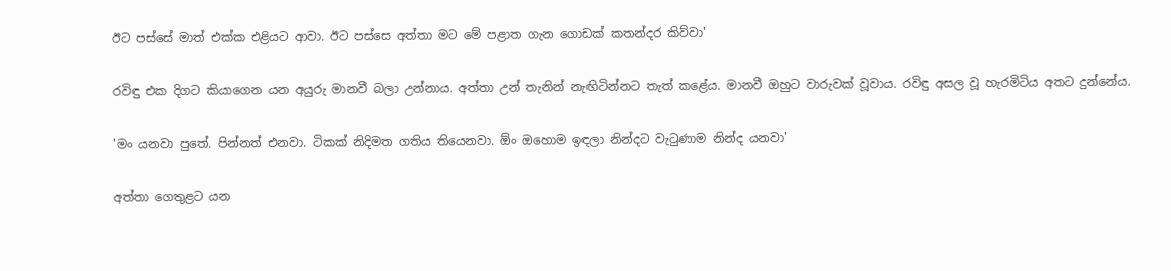ඊට පස්සේ මාත් එක්ක එළියට ආවා. ඊට පස්සෙ අත්තා මට මේ පළාත ගැන ගොඩක් කතන්දර කිව්වා'

රවිඳු එක දිගට කියාගෙන යන අයුරු මානවී බලා උන්නාය. අත්තා උන් තැනින් නැඟිටින්නට තැත් කළේය. මානවී ඔහුට වාරුවක් වූවාය. රවිඳු අසල වූ හැරමිටිය අතට දුන්නේය.

'මං යනවා පුතේ. පින්නත් එනවා. ටිකක් නිදිමත ගතිය තියෙනවා. ඕං ඔහොම ඉඳලා නින්දට වැටුණාම නින්ද යනවා'

අත්තා ගෙතුළට යන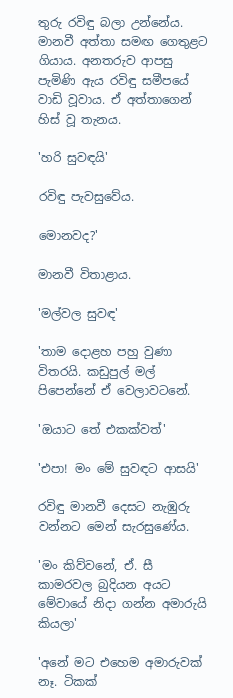තුරු රවිඳු බලා උන්නේය. මානවී අත්තා සමඟ ගෙතුළට ගියාය. අනතරුව ආපසු පැමිණි ඇය රවිඳු සමීපයේ වාඩි වූවාය. ඒ අත්තාගෙන් හිස් වූ තැනය.

'හරි සුවඳයි'

රවිඳු පැවසුවේය.

මොනවද?'

මානවී විතාළාය.

'මල්වල සුවඳ'

'තාම දොළහ පහු වුණා විතරයි. කඩුපුල් මල් පිපෙන්නේ ඒ වෙලාවටනේ.

'ඔයාට තේ එකක්වත්'

'එපා! මං මේ සුවඳට ආසයි'

රවිඳු මානවී දෙසට නැඹුරු වන්නට මෙන් සැරසුණේය.

'මං කිව්වනේ, ඒ. සී කාමරවල බුදියන අයට මේවායේ නිදා ගන්න අමාරුයි කියලා'

'අනේ මට එහෙම අමාරුවක් නෑ. ටිකක්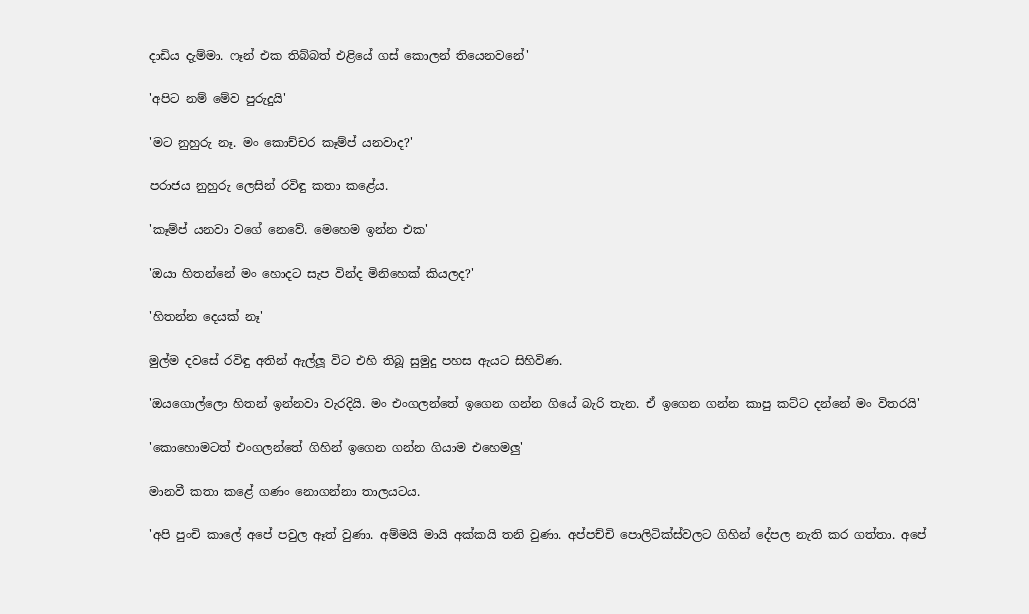දාඩිය දැම්මා. ෆෑන් එක තිබ්බත් එළියේ ගස් කොලන් තියෙනවනේ'

'අපිට නම් මේව පුරුදුයි'

'මට නුහුරු නෑ. මං කොච්චර කෑම්ප් යනවාද?'

පරාජය නුහුරු ලෙසින් රවිඳු කතා කළේය.

'කෑම්ප් යනවා වගේ නෙවේ. මෙහෙම ඉන්න එක'

'ඔයා හිතන්නේ මං හොදට සැප වින්ද මිනිහෙක් කියලද?'

'හිතන්න දෙයක් නෑ'

මුල්ම දවසේ රවිඳු අතින් ඇල්ලූ විට එහි තිබූ සුමුදු පහස ඇයට සිහිවිණ.

'ඔයගොල්ලො හිතන් ඉන්නවා වැරදියි. මං එංගලන්තේ ඉගෙන ගන්න ගියේ බැරි තැන. ඒ ඉගෙන ගන්න කාපු කට්ට දන්නේ මං විතරයි'

'කොහොමටත් එංගලන්තේ ගිහින් ඉගෙන ගන්න ගියාම එහෙමලු'

මානවී කතා කළේ ගණං නොගන්නා තාලයටය.

'අපි පුංචි කාලේ අපේ පවුල ඈත් වුණා. අම්මයි මායි අක්කයි තනි වුණා. අප්පච්චි පොලිටික්ස්වලට ගිහින් දේපල නැති කර ගත්තා. අපේ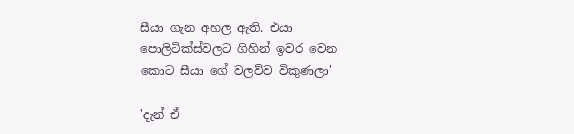සීයා ගැන අහල ඇති. එයා පොලිටික්ස්වලට ගිහින් ඉවර වෙන කොට සීයා ගේ වලව්ව විකුණලා'

'දැන් ඒ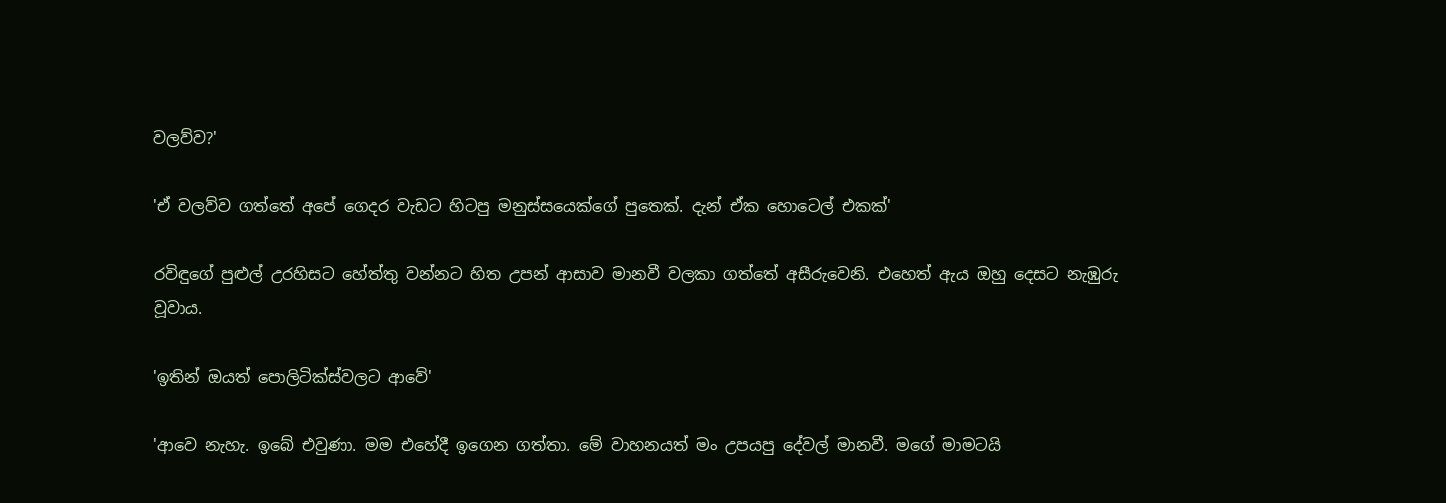වලව්ව?'

'ඒ වලව්ව ගත්තේ අපේ ගෙදර වැඩට හිටපු මනුස්සයෙක්ගේ පුතෙක්. දැන් ඒක හොටෙල් එකක්'

රවිඳුගේ පුළුල් උරහිසට හේත්තු වන්නට හිත උපන් ආසාව මානවී වලකා ගත්තේ අසීරුවෙනි. එහෙත් ඇය ඔහු දෙසට නැඹුරු වූවාය.

'ඉතින් ඔයත් පොලිටික්ස්වලට ආවේ'

'ආවෙ නැහැ. ඉබේ එවුණා. මම එහේදී ඉගෙන ගත්තා. මේ වාහනයත් මං උපයපු දේවල් මානවී. මගේ මාමටයි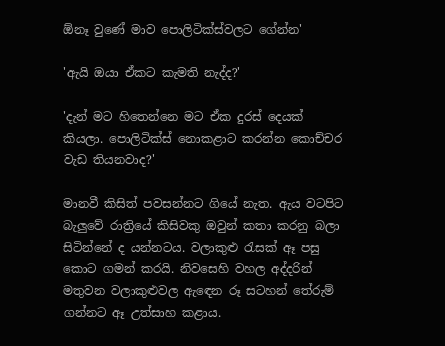ඕනෑ වුණේ මාව පොලිටික්ස්වලට ගේන්න'

'ඇයි ඔයා ඒකට කැමති නැද්ද?'

'දැන් මට හිතෙන්නෙ මට ඒක දුරස් දෙයක් කියලා. පොලිටික්ස් නොකළාට කරන්න කොච්චර වැඩ තියනවාද?'

මානවී කිසිත් පවසන්නට ගියේ නැත. ඇය වටපිට බැලුවේ රාත්‍රියේ කිසිවකු ඔවුන් කතා කරනු බලා සිටින්නේ ද යන්නටය. වලාකුළු රැසක් ඈ පසු කොට ගමන් කරයි. නිවසෙහි වහල අද්දරින් මතුවන වලාකුළුවල ඇඳෙන රූ සටහන් තේරුම් ගන්නට ඈ උත්සාහ කළාය.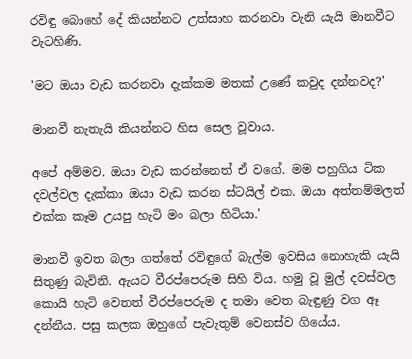රවිඳු බොහේ දේ කියන්නට උත්සාහ කරනවා වැනි යැයි මානවීට වැටහිණි.

'මට ඔයා වැඩ කරනවා දැක්කම මතක් උණේ කවුද දන්නවද?'

මානවී නැතැයි කියන්නට හිස සෙල වූවාය.

අපේ අම්මව. ඔයා වැඩ කරන්නෙත් ඒ වගේ. මම පහුගිය ටික දවල්වල දැක්කා ඔයා වැඩ කරන ස්ටයිල් එක. ඔයා අත්තම්මලත් එක්ක කෑම උයපු හැටි මං බලා හිටියා.'

මානවී ඉවත බලා ගත්තේ රවිඳුගේ බැල්ම ඉවසිය නොහැකි යැයි සිතුණු බැවිනි. ඇයට වීරප්පෙරුම සිහි විය. හමු වූ මුල් දවස්වල කොයි හැටි වෙතත් වීරප්පෙරුම ද තමා වෙත බැඳුණු වග ඈ දන්නීය. පසු කලක ඔහුගේ පැවැතුම් වෙනස්ව ගියේය.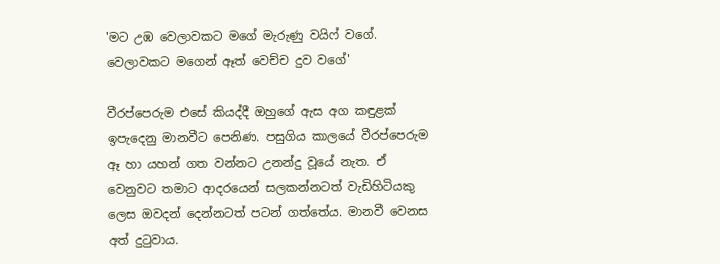'මට උඹ වෙලාවකට මගේ මැරුණු වයිෆ් වගේ. වෙලාවකට මගෙන් ඈත් වෙච්ච දුව වගේ'

වීරප්පෙරුම එසේ කියද්දී ඔහුගේ ඇස අග කඳුළක් ඉපැදෙනු මානවීට පෙනිණ. පසුගිය කාලයේ වීරප්පෙරුම ඈ හා යහන් ගත වන්නට උනන්දු වූයේ නැත. ඒ වෙනුවට තමාට ආදරයෙන් සලකන්නටත් වැඩිහිටියකු ලෙස ඔවදන් දෙන්නටත් පටන් ගත්තේය. මානවී වෙනස අත් දුටුවාය.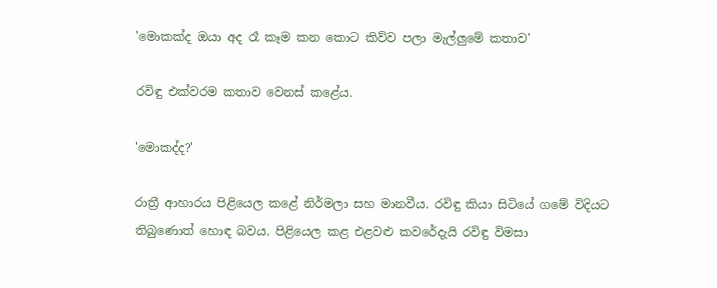'මොකක්ද ඔයා අද රෑ කෑම කන කොට කිව්ව පලා මැල්ලුමේ කතාව'

රවිඳු එක්වරම කතාව වෙනස් කළේය.

'මොකද්ද?'

රාත්‍රී ආහාරය පිළියෙල කළේ නිර්මලා සහ මානවීය. රවිඳු කියා සිටියේ ගමේ විදියට තිබුණොත් හොඳ බවය. පිළියෙල කළ එළවළු කවරේදැයි රවිඳු විමසා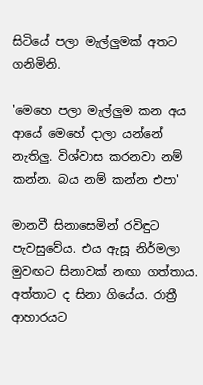සිටියේ පලා මැල්ලුමක් අතට ගනිමිනි.

'මෙහෙ පලා මැල්ලුම කන අය ආයේ මෙහේ දාලා යන්නේ නැතිලු. විශ්වාස කරනවා නම් කන්න. බය නම් කන්න එපා'

මානවී සිනාසෙමින් රවිඳුට පැවසුවේය. එය ඇසූ නිර්මලා මුවඟට සිනාවක් නඟා ගත්තාය. අත්තාට ද සිනා ගියේය. රාත්‍රී ආහාරයට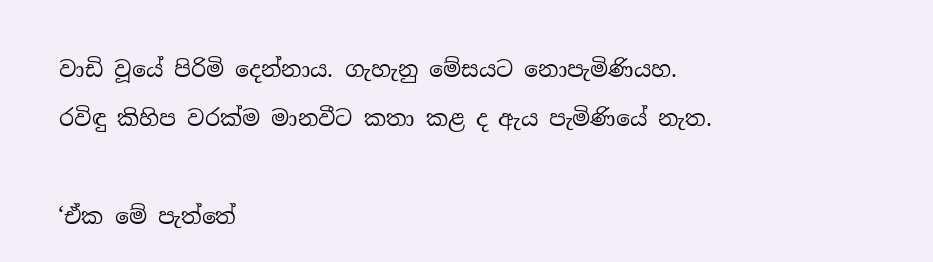වාඩි වූයේ පිරිමි දෙන්නාය. ගැහැනු මේසයට නොපැමිණියහ. රවිඳු කිහිප වරක්ම මානවීට කතා කළ ද ඇය පැමිණියේ නැත.

‘ඒක මේ පැත්තේ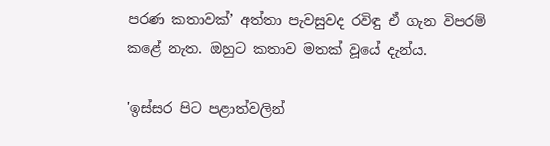පරණ කතාවක්’ අත්තා පැවසුවද රවිඳු ඒ ගැන විපරම් කළේ නැත. ඔහුට කතාව මතක් වූයේ දැන්ය.

'ඉස්සර පිට පළාත්වලින්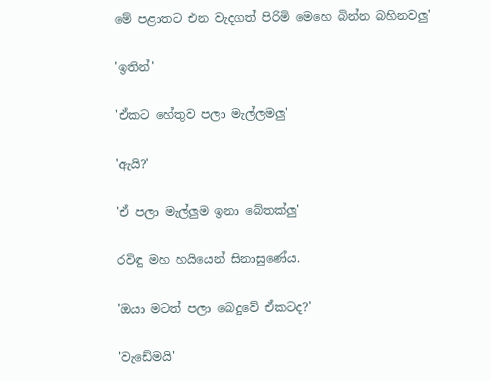මේ පළාතට එන වැදගත් පිරිමි මෙහෙ බින්න බහිනවලු'

'ඉතින්'

'ඒකට හේතුව පලා මැල්ලමලු'

'ඇයි?'

'ඒ පලා මැල්ලුම ඉනා බේතක්ලු'

රවිඳු මහ හයියෙන් සිනාසුණේය.

'ඔයා මටත් පලා බෙදුවේ ඒකටද?'

'වැඩේමයි'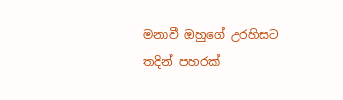මනාවී ඔහුගේ උරහිසට තදින් පහරක්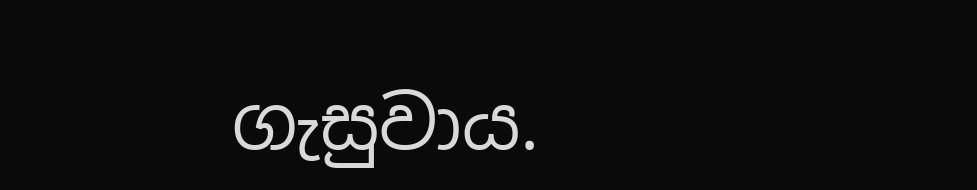ගැසුවාය.